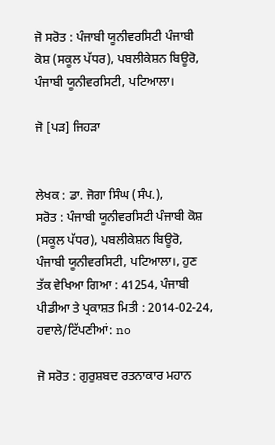ਜੋ ਸਰੋਤ : ਪੰਜਾਬੀ ਯੂਨੀਵਰਸਿਟੀ ਪੰਜਾਬੀ ਕੋਸ਼ (ਸਕੂਲ ਪੱਧਰ), ਪਬਲੀਕੇਸ਼ਨ ਬਿਊਰੋ, ਪੰਜਾਬੀ ਯੂਨੀਵਰਸਿਟੀ, ਪਟਿਆਲਾ।

ਜੋ [ਪੜ] ਜਿਹੜਾ


ਲੇਖਕ : ਡਾ. ਜੋਗਾ ਸਿੰਘ (ਸੰਪ.),
ਸਰੋਤ : ਪੰਜਾਬੀ ਯੂਨੀਵਰਸਿਟੀ ਪੰਜਾਬੀ ਕੋਸ਼ (ਸਕੂਲ ਪੱਧਰ), ਪਬਲੀਕੇਸ਼ਨ ਬਿਊਰੋ, ਪੰਜਾਬੀ ਯੂਨੀਵਰਸਿਟੀ, ਪਟਿਆਲਾ।, ਹੁਣ ਤੱਕ ਵੇਖਿਆ ਗਿਆ : 41254, ਪੰਜਾਬੀ ਪੀਡੀਆ ਤੇ ਪ੍ਰਕਾਸ਼ਤ ਮਿਤੀ : 2014-02-24, ਹਵਾਲੇ/ਟਿੱਪਣੀਆਂ: no

ਜੋ ਸਰੋਤ : ਗੁਰੁਸ਼ਬਦ ਰਤਨਾਕਾਰ ਮਹਾਨ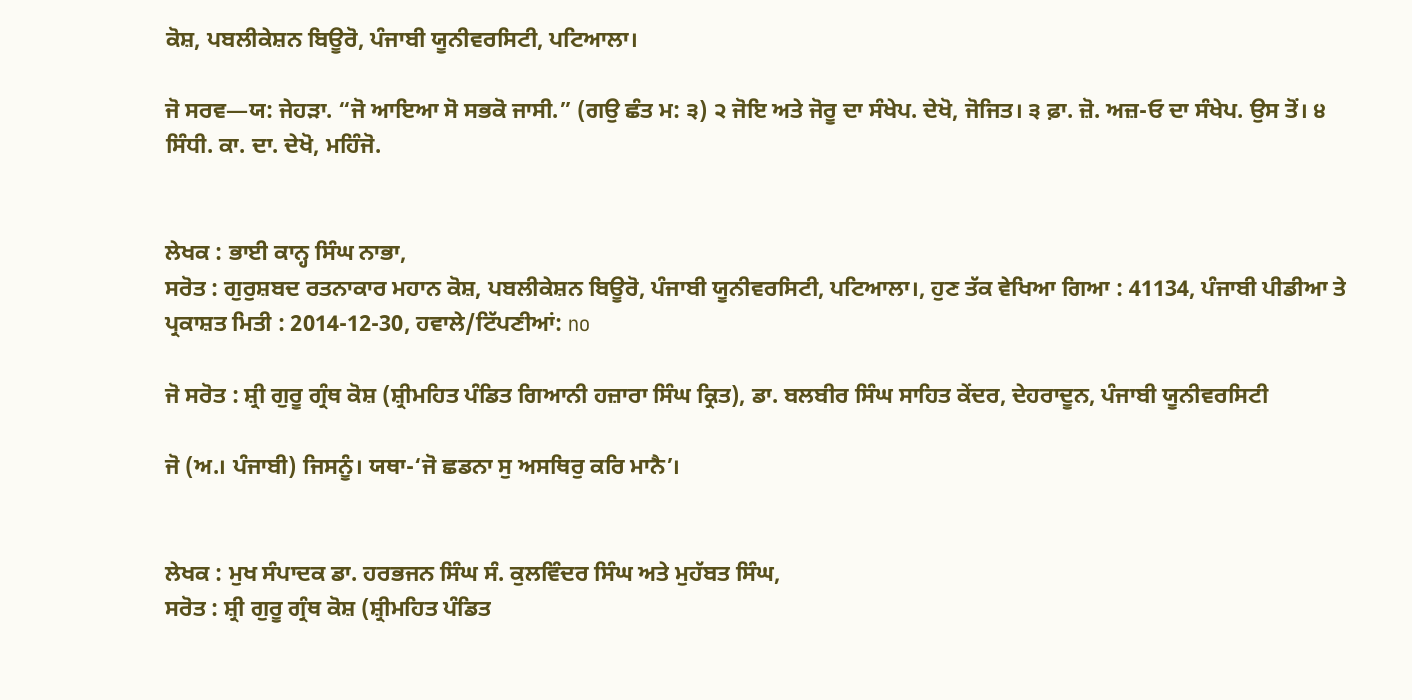ਕੋਸ਼, ਪਬਲੀਕੇਸ਼ਨ ਬਿਊਰੋ, ਪੰਜਾਬੀ ਯੂਨੀਵਰਸਿਟੀ, ਪਟਿਆਲਾ।

ਜੋ ਸਰਵ—ਯ: ਜੇਹੜਾ. “ਜੋ ਆਇਆ ਸੋ ਸਭਕੋ ਜਾਸੀ.” (ਗਉ ਛੰਤ ਮ: ੩) ੨ ਜੋਇ ਅਤੇ ਜੋਰੂ ਦਾ ਸੰਖੇਪ. ਦੇਖੋ, ਜੋਜਿਤ। ੩ ਫ਼ਾ. ਜ਼ੋ. ਅਜ਼-ਓ ਦਾ ਸੰਖੇਪ. ਉਸ ਤੋਂ। ੪ ਸਿੰਧੀ. ਕਾ. ਦਾ. ਦੇਖੋ, ਮਹਿੰਜੋ.


ਲੇਖਕ : ਭਾਈ ਕਾਨ੍ਹ ਸਿੰਘ ਨਾਭਾ,
ਸਰੋਤ : ਗੁਰੁਸ਼ਬਦ ਰਤਨਾਕਾਰ ਮਹਾਨ ਕੋਸ਼, ਪਬਲੀਕੇਸ਼ਨ ਬਿਊਰੋ, ਪੰਜਾਬੀ ਯੂਨੀਵਰਸਿਟੀ, ਪਟਿਆਲਾ।, ਹੁਣ ਤੱਕ ਵੇਖਿਆ ਗਿਆ : 41134, ਪੰਜਾਬੀ ਪੀਡੀਆ ਤੇ ਪ੍ਰਕਾਸ਼ਤ ਮਿਤੀ : 2014-12-30, ਹਵਾਲੇ/ਟਿੱਪਣੀਆਂ: no

ਜੋ ਸਰੋਤ : ਸ਼੍ਰੀ ਗੁਰੂ ਗ੍ਰੰਥ ਕੋਸ਼ (ਸ਼੍ਰੀਮਹਿਤ ਪੰਡਿਤ ਗਿਆਨੀ ਹਜ਼ਾਰਾ ਸਿੰਘ ਕ੍ਰਿਤ), ਡਾ. ਬਲਬੀਰ ਸਿੰਘ ਸਾਹਿਤ ਕੇਂਦਰ, ਦੇਹਰਾਦੂਨ, ਪੰਜਾਬੀ ਯੂਨੀਵਰਸਿਟੀ

ਜੋ (ਅ.। ਪੰਜਾਬੀ) ਜਿਸਨੂੰ। ਯਥਾ-‘ਜੋ ਛਡਨਾ ਸੁ ਅਸਥਿਰੁ ਕਰਿ ਮਾਨੈ’।


ਲੇਖਕ : ਮੁਖ ਸੰਪਾਦਕ ਡਾ. ਹਰਭਜਨ ਸਿੰਘ ਸੰ. ਕੁਲਵਿੰਦਰ ਸਿੰਘ ਅਤੇ ਮੁਹੱਬਤ ਸਿੰਘ,
ਸਰੋਤ : ਸ਼੍ਰੀ ਗੁਰੂ ਗ੍ਰੰਥ ਕੋਸ਼ (ਸ਼੍ਰੀਮਹਿਤ ਪੰਡਿਤ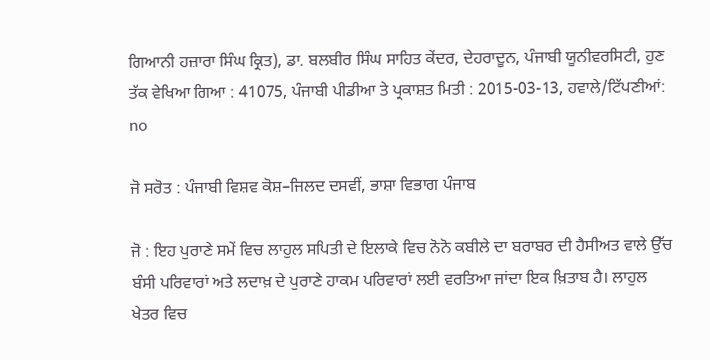ਗਿਆਨੀ ਹਜ਼ਾਰਾ ਸਿੰਘ ਕ੍ਰਿਤ), ਡਾ. ਬਲਬੀਰ ਸਿੰਘ ਸਾਹਿਤ ਕੇਂਦਰ, ਦੇਹਰਾਦੂਨ, ਪੰਜਾਬੀ ਯੂਨੀਵਰਸਿਟੀ, ਹੁਣ ਤੱਕ ਵੇਖਿਆ ਗਿਆ : 41075, ਪੰਜਾਬੀ ਪੀਡੀਆ ਤੇ ਪ੍ਰਕਾਸ਼ਤ ਮਿਤੀ : 2015-03-13, ਹਵਾਲੇ/ਟਿੱਪਣੀਆਂ: no

ਜੋ ਸਰੋਤ : ਪੰਜਾਬੀ ਵਿਸ਼ਵ ਕੋਸ਼–ਜਿਲਦ ਦਸਵੀਂ, ਭਾਸ਼ਾ ਵਿਭਾਗ ਪੰਜਾਬ

ਜੋ : ਇਹ ਪੁਰਾਣੇ ਸਮੇਂ ਵਿਚ ਲਾਹੁਲ ਸਪਿਤੀ ਦੇ ਇਲਾਕੇ ਵਿਚ ਨੋਨੋ ਕਬੀਲੇ ਦਾ ਬਰਾਬਰ ਦੀ ਹੈਸੀਅਤ ਵਾਲੇ ਉੱਚ ਬੰਸੀ ਪਰਿਵਾਰਾਂ ਅਤੇ ਲਦਾਖ਼ ਦੇ ਪੁਰਾਣੇ ਹਾਕਮ ਪਰਿਵਾਰਾਂ ਲਈ ਵਰਤਿਆ ਜਾਂਦਾ ਇਕ ਖ਼ਿਤਾਬ ਹੈ। ਲਾਹੁਲ ਖੇਤਰ ਵਿਚ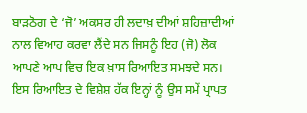ਬਾੜਠੋਗ ਦੇ ‘ਜੋ’ ਅਕਸਰ ਹੀ ਲਦਾਖ਼ ਦੀਆਂ ਸ਼ਹਿਜ਼ਾਦੀਆਂ ਨਾਲ ਵਿਆਹ ਕਰਵਾ ਲੈਂਦੇ ਸਨ ਜਿਸਨੂੰ ਇਹ (ਜੋ) ਲੋਕ ਆਪਣੇ ਆਪ ਵਿਚ ਇਕ ਖ਼ਾਸ ਰਿਆਇਤ ਸਮਝਦੇ ਸਨ। ਇਸ ਰਿਆਇਤ ਦੇ ਵਿਸ਼ੇਸ਼ ਹੱਕ ਇਨ੍ਹਾਂ ਨੂੰ ਉਸ ਸਮੇਂ ਪ੍ਰਾਪਤ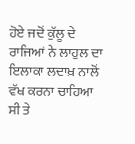ਹੋਏ ਜਦੋਂ ਕੁੱਲੂ ਦੇ ਰਾਜਿਆਂ ਨੇ ਲਾਹੁਲ ਦਾ ਇਲਾਕਾ ਲਦਾਖ਼ ਨਾਲੋਂ ਵੱਖ ਕਰਨਾ ਚਾਹਿਆ ਸੀ ਤੇ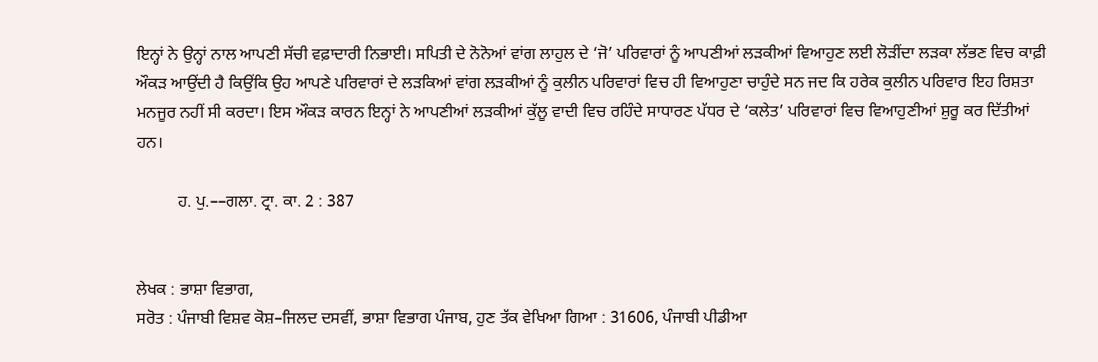ਇਨ੍ਹਾਂ ਨੇ ਉਨ੍ਹਾਂ ਨਾਲ ਆਪਣੀ ਸੱਚੀ ਵਫ਼ਾਦਾਰੀ ਨਿਭਾਈ। ਸਪਿਤੀ ਦੇ ਨੋਨੋਆਂ ਵਾਂਗ ਲਾਹੁਲ ਦੇ ‘ਜੋ’ ਪਰਿਵਾਰਾਂ ਨੂੰ ਆਪਣੀਆਂ ਲੜਕੀਆਂ ਵਿਆਹੁਣ ਲਈ ਲੋੜੀਂਦਾ ਲੜਕਾ ਲੱਭਣ ਵਿਚ ਕਾਫ਼ੀ ਔਕੜ ਆਉਂਦੀ ਹੈ ਕਿਉਂਕਿ ਉਹ ਆਪਣੇ ਪਰਿਵਾਰਾਂ ਦੇ ਲੜਕਿਆਂ ਵਾਂਗ ਲੜਕੀਆਂ ਨੂੰ ਕੁਲੀਨ ਪਰਿਵਾਰਾਂ ਵਿਚ ਹੀ ਵਿਆਹੁਣਾ ਚਾਹੁੰਦੇ ਸਨ ਜਦ ਕਿ ਹਰੇਕ ਕੁਲੀਨ ਪਰਿਵਾਰ ਇਹ ਰਿਸ਼ਤਾ ਮਨਜੂਰ ਨਹੀਂ ਸੀ ਕਰਦਾ। ਇਸ ਔਕੜ ਕਾਰਨ ਇਨ੍ਹਾਂ ਨੇ ਆਪਣੀਆਂ ਲੜਕੀਆਂ ਕੁੱਲੂ ਵਾਦੀ ਵਿਚ ਰਹਿੰਦੇ ਸਾਧਾਰਣ ਪੱਧਰ ਦੇ ‘ਕਲੇਤ’ ਪਰਿਵਾਰਾਂ ਵਿਚ ਵਿਆਹੁਣੀਆਂ ਸ਼ੁਰੂ ਕਰ ਦਿੱਤੀਆਂ ਹਨ।

          ਹ. ਪੁ.––ਗਲਾ. ਟ੍ਰਾ. ਕਾ. 2 : 387


ਲੇਖਕ : ਭਾਸ਼ਾ ਵਿਭਾਗ,
ਸਰੋਤ : ਪੰਜਾਬੀ ਵਿਸ਼ਵ ਕੋਸ਼–ਜਿਲਦ ਦਸਵੀਂ, ਭਾਸ਼ਾ ਵਿਭਾਗ ਪੰਜਾਬ, ਹੁਣ ਤੱਕ ਵੇਖਿਆ ਗਿਆ : 31606, ਪੰਜਾਬੀ ਪੀਡੀਆ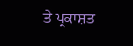ਤੇ ਪ੍ਰਕਾਸ਼ਤ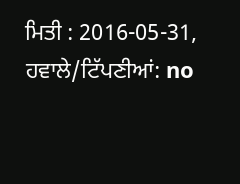ਮਿਤੀ : 2016-05-31, ਹਵਾਲੇ/ਟਿੱਪਣੀਆਂ: no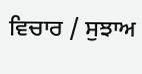ਵਿਚਾਰ / ਸੁਝਾਅ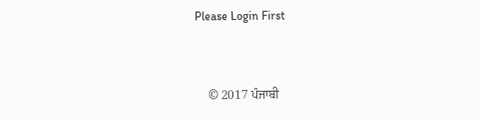Please Login First


    © 2017 ਪੰਜਾਬੀ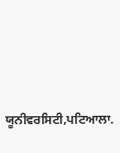ਯੂਨੀਵਰਸਿਟੀ,ਪਟਿਆਲਾ.